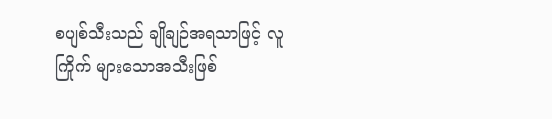စပျစ်သီးသည် ချိုချဉ်အရသာဖြင့် လူကြိုက် များသောအသီးဖြစ်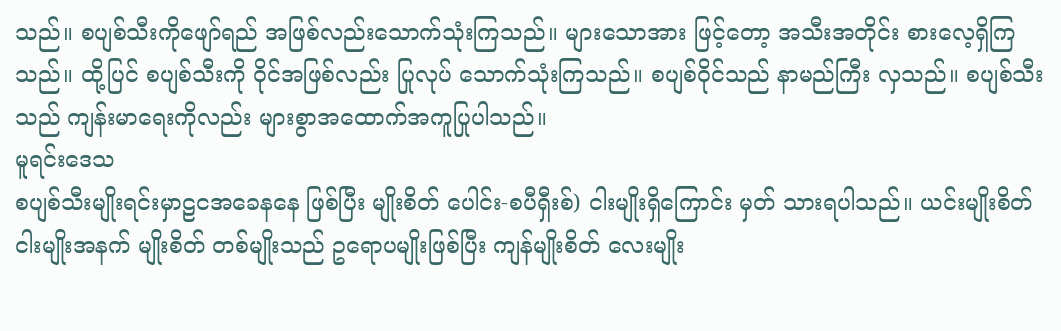သည်။ စပျစ်သီးကိုဖျော်ရည် အဖြစ်လည်းသောက်သုံးကြသည်။ များသောအား ဖြင့်တော့ အသီးအတိုင်း စားလေ့ရှိကြသည်။ ထို့ပြင် စပျစ်သီးကို ဝိုင်အဖြစ်လည်း ပြုလုပ် သောက်သုံးကြသည်။ စပျစ်ဝိုင်သည် နာမည်ကြီး လှသည်။ စပျစ်သီးသည် ကျန်းမာရေးကိုလည်း များစွာအထောက်အကူပြုပါသည်။
မူရင်းဒေသ
စပျစ်သီးမျိုးရင်းမှာဠငအခေနနေ ဖြစ်ပြီး မျိုးစိတ် ပေါင်း-စပီရှီးစ်) ငါးမျိုးရှိကြောင်း မှတ် သားရပါသည်။ ယင်းမျိုးစိတ်ငါးမျိုးအနက် မျိုးစိတ် တစ်မျိုးသည် ဥရောပမျိုးဖြစ်ပြီး ကျန်မျိုးစိတ် လေးမျိုး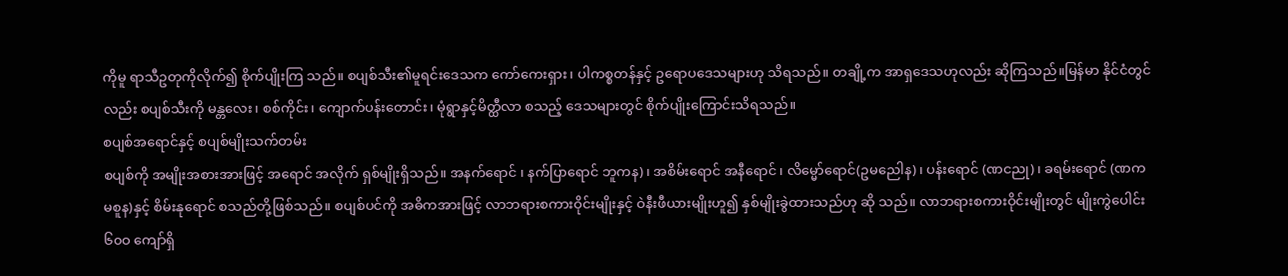ကိုမူ ရာသီဥတုကိုလိုက်၍ စိုက်ပျိုးကြ သည်။ စပျစ်သီး၏မူရင်းဒေသက ကော်ကေးရှား၊ ပါကစ္စတန်နှင့် ဥရောပဒေသများဟု သိရသည်။ တချို့က အာရှဒေသဟုလည်း ဆိုကြသည်။မြန်မာ နိုင်ငံတွင်လည်း စပျစ်သီးကို မန္တလေး၊ စစ်ကိုင်း၊ ကျောက်ပန်းတောင်း၊ မုံရွာနှင့်မိတ္ထီလာ စသည့် ဒေသများတွင် စိုက်ပျိုးကြောင်းသိရသည်။
စပျစ်အရောင်နှင့် စပျစ်မျိုးသက်တမ်း
စပျစ်ကို အမျိုးအစားအားဖြင့် အရောင် အလိုက် ရှစ်မျိုးရှိသည်။ အနက်ရောင် ၊ နက်ပြာရောင် ဘူကန)၊ အစိမ်းရောင် အနီရောင် ၊ လိမ္မော်ရောင်(ဥမညေါန)၊ ပန်းရောင် (ဏငညု)၊ ခရမ်းရောင် (ဏကမစူန)နှင့် စိမ်းနုရောင် စသည်တို့ဖြစ်သည်။ စပျစ်ပင်ကို အဓိကအားဖြင့် လာဘရားစကားဝိုင်းမျိုးနှင့် ဝဲနီးဖီယားမျိုးဟူ၍ နှစ်မျိုးခွဲထားသည်ဟု ဆို သည်။ လာဘရားစကားဝိုင်းမျိုးတွင် မျိုးကွဲပေါင်း ၆၀ဝ ကျော်ရှိ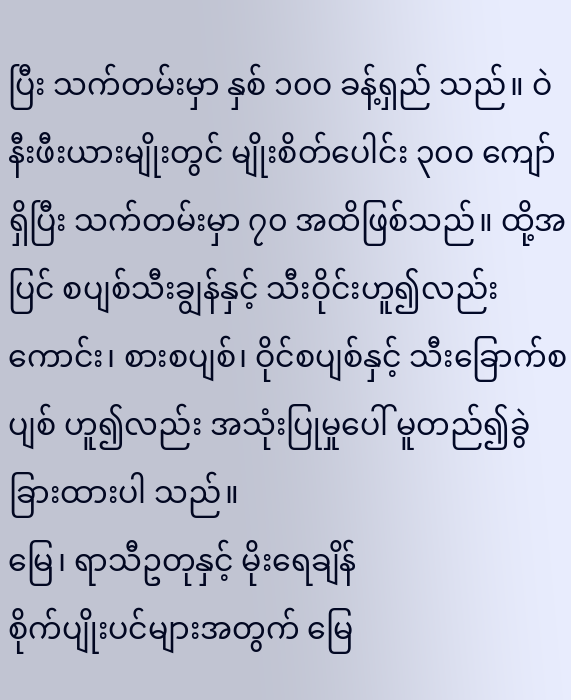ပြီး သက်တမ်းမှာ နှစ် ၁၀ဝ ခန့်ရှည် သည်။ ဝဲနီးဖီးယားမျိုးတွင် မျိုးစိတ်ပေါင်း ၃၀ဝ ကျော်ရှိပြီး သက်တမ်းမှာ ၇၀ အထိဖြစ်သည်။ ထို့အပြင် စပျစ်သီးချွန်နှင့် သီးဝိုင်းဟူ၍လည်း ကောင်း၊ စားစပျစ်၊ ဝိုင်စပျစ်နှင့် သီးခြောက်စပျစ် ဟူ၍လည်း အသုံးပြုမှုပေါ် မူတည်၍ခွဲခြားထားပါ သည်။
မြေ၊ ရာသီဥတုနှင့် မိုးရေချိန်
စိုက်ပျိုးပင်များအတွက် မြေ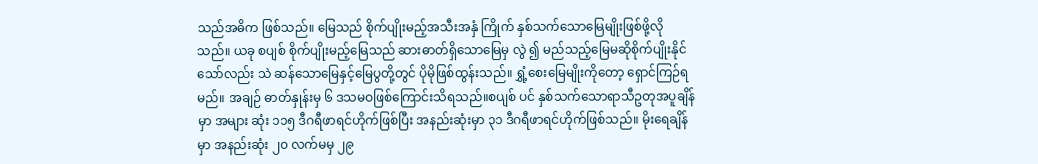သည်အဓိက ဖြစ်သည်။ မြေသည် စိုက်ပျိုးမည့်အသီးအနှံ ကြိုက် နှစ်သက်သောမြေမျိုးဖြစ်ဖို့လိုသည်။ ယခု စပျစ် စိုက်ပျိုးမည့်မြေသည် ဆားဓာတ်ရှိသောမြေမှ လွဲ ၍ မည်သည့်မြေမဆိုစိုက်ပျိုးနိုင်သော်လည်း သဲ ဆန်သောမြေနှင့်မြေပွတို့တွင် ပိုမိုဖြစ်ထွန်းသည်။ ရွှံ့စေးမြေမျိုးကိုတော့ ရှောင်ကြဉ်ရမည်။ အချဉ် ဓာတ်နှုန်းမှ ၆ ဒသမဝဖြစ်ကြောင်းသိရသည်။စပျစ် ပင် နှစ်သက်သောရာသီဥတုအပူချိန်မှာ အများ ဆုံး ၁၁၅ ဒီဂရီဖာရင်ဟိုက်ဖြစ်ပြီး အနည်းဆုံးမှာ ၃၁ ဒီဂရီဖာရင်ဟိုက်ဖြစ်သည်။ မိုးရေချိန်မှာ အနည်းဆုံး ၂၀ လက်မမှ ၂၉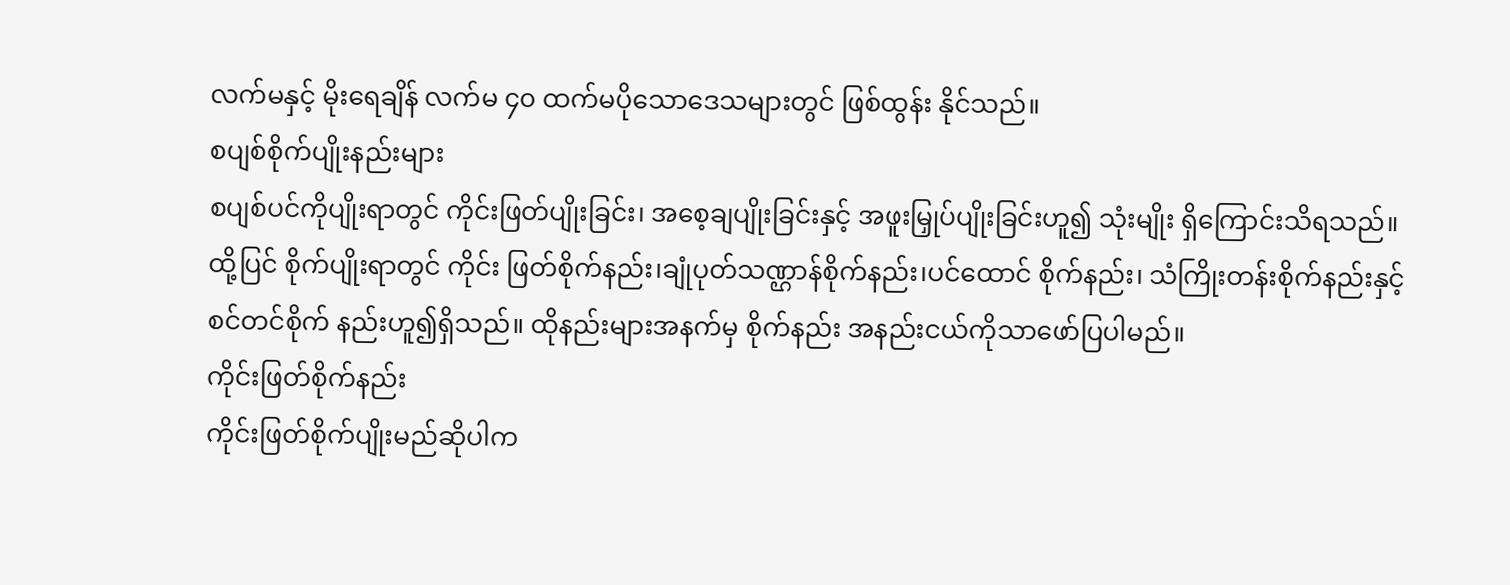လက်မနှင့် မိုးရေချိန် လက်မ ၄၀ ထက်မပိုသောဒေသများတွင် ဖြစ်ထွန်း နိုင်သည်။
စပျစ်စိုက်ပျိုးနည်းများ
စပျစ်ပင်ကိုပျိုးရာတွင် ကိုင်းဖြတ်ပျိုးခြင်း၊ အစေ့ချပျိုးခြင်းနှင့် အဖူးမြှုပ်ပျိုးခြင်းဟူ၍ သုံးမျိုး ရှိကြောင်းသိရသည်။ ထို့ပြင် စိုက်ပျိုးရာတွင် ကိုင်း ဖြတ်စိုက်နည်း၊ချုံပုတ်သဏ္ဌာန်စိုက်နည်း၊ပင်ထောင် စိုက်နည်း၊ သံကြိုးတန်းစိုက်နည်းနှင့် စင်တင်စိုက် နည်းဟူ၍ရှိသည်။ ထိုနည်းများအနက်မှ စိုက်နည်း အနည်းငယ်ကိုသာဖော်ပြပါမည်။
ကိုင်းဖြတ်စိုက်နည်း
ကိုင်းဖြတ်စိုက်ပျိုးမည်ဆိုပါက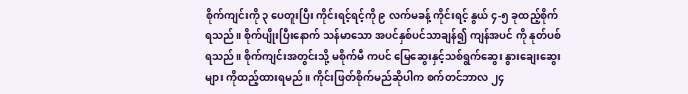စိုက်ကျင်းကို ၃ ပေတူးပြီး ကိုင်းရင့်ရင့်ကို ၉ လက်မခန့် ကိုင်းရင့် နွယ် ၄-၅ ခုထည့်စိုက်ရသည်။ စိုက်ပျိုးပြီးနောက် သန်မာသော အပင်နှစ်ပင်သာချန်၍ ကျန်အပင် ကို နုတ်ပစ်ရသည်။ စိုက်ကျင်းအတွင်းသို့ မစိုက်မီ ကပင် မြေဆွေးနှင့်သစ်ရွက်ဆွေး နွားချေးဆွေးများ ကိုထည့်ထားရမည်။ ကိုင်းဖြတ်စိုက်မည်ဆိုပါက စက်တင်ဘာလ ၂၄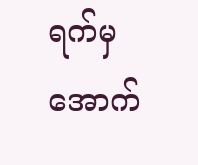ရက်မှ အောက်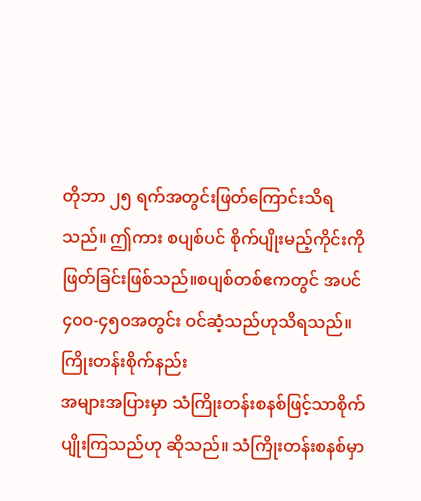တိုဘာ ၂၅ ရက်အတွင်းဖြတ်ကြောင်းသိရသည်။ ဤကား စပျစ်ပင် စိုက်ပျိုးမည့်ကိုင်းကို ဖြတ်ခြင်းဖြစ်သည်။စပျစ်တစ်ဧကတွင် အပင် ၄၀ဝ-၄၅၀အတွင်း ဝင်ဆံ့သည်ဟုသိရသည်။
ကြိုးတန်းစိုက်နည်း
အများအပြားမှာ သံကြိုးတန်းစနစ်ဖြင့်သာစိုက်ပျိုးကြသည်ဟု ဆိုသည်။ သံကြိုးတန်းစနစ်မှာ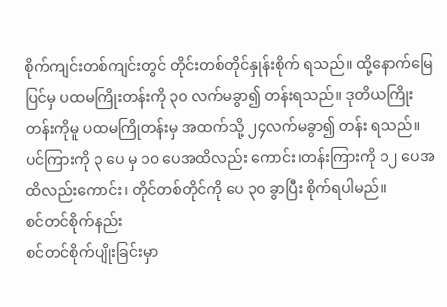စိုက်ကျင်းတစ်ကျင်းတွင် တိုင်းတစ်တိုင်နှုန်းစိုက် ရသည်။ ထို့နောက်မြေပြင်မှ ပထမကြိုးတန်းကို ၃၀ လက်မခွာ၍ တန်းရသည်။ ဒုတိယကြိုးတန်းကိုမူ ပထမကြိုတန်းမှ အထက်သို့ ၂၄လက်မခွာ၍ တန်း ရသည်။ ပင်ကြားကို ၃ ပေ မှ ၁၀ ပေအထိလည်း ကောင်း၊တန်းကြားကို ၁၂ ပေအထိလည်းကောင်း၊ တိုင်တစ်တိုင်ကို ပေ ၃၀ ခွာပြီး စိုက်ရပါမည်။
စင်တင်စိုက်နည်း
စင်တင်စိုက်ပျိုးခြင်းမှာ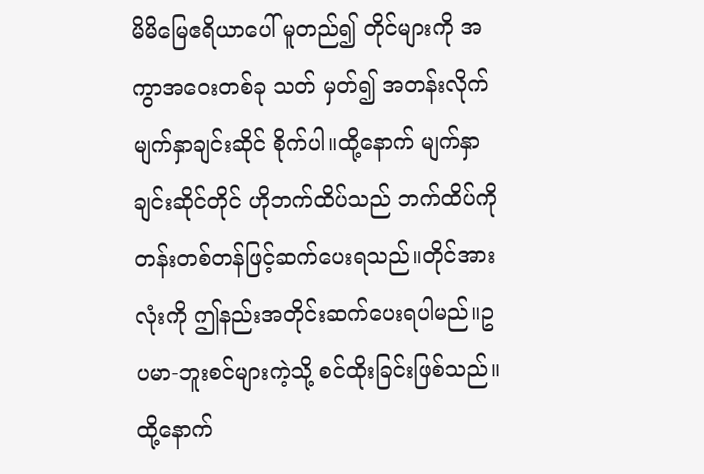မိမိမြေဧရိယာပေါ် မူတည်၍ တိုင်များကို အကွာအဝေးတစ်ခု သတ် မှတ်၍ အတန်းလိုက် မျက်နှာချင်းဆိုင် စိုက်ပါ။ထို့နောက် မျက်နှာချင်းဆိုင်တိုင် ဟိုဘက်ထိပ်သည် ဘက်ထိပ်ကို တန်းတစ်တန်ဖြင့်ဆက်ပေးရသည်။တိုင်အားလုံးကို ဤနည်းအတိုင်းဆက်ပေးရပါမည်။ဥပမာ-ဘူးစင်များကဲ့သို့ စင်ထိုးခြင်းဖြစ်သည်။ထို့နောက်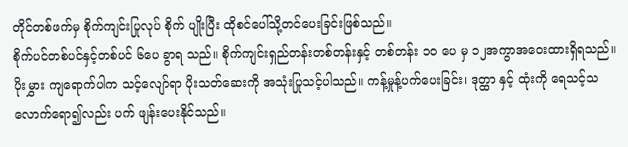တိုင်တစ်ဖက်မှ စိုက်ကျင်းပြုလုပ် စိုက် ပျိုးပြီး ထိုစင်ပေါ်သို့တင်ပေးခြင်းဖြစ်သည်။
စိုက်ပင်တစ်ပင်နှင့်တစ်ပင် ၆ပေ ခွာရ သည်။ စိုက်ကျင်းရှည်တန်းတစ်တန်းနှင့် တစ်တန်း ၁၀ ပေ မှ ၁၂အကွာအဝေးထားရှိရသည်။ ပိုးမွှား ကျရောက်ပါက သင့်လျော်ရာ ပိုးသတ်ဆေးကို အသုံးပြုသင့်ပါသည်။ ကန့်မှုန့်ပက်ပေးခြင်း၊ ဒုတ္ထာ နှင့် ထုံးကို ရေသင့်သလောက်ရော၍လည်း ပက် ဖျန်းပေးနိုင်သည်။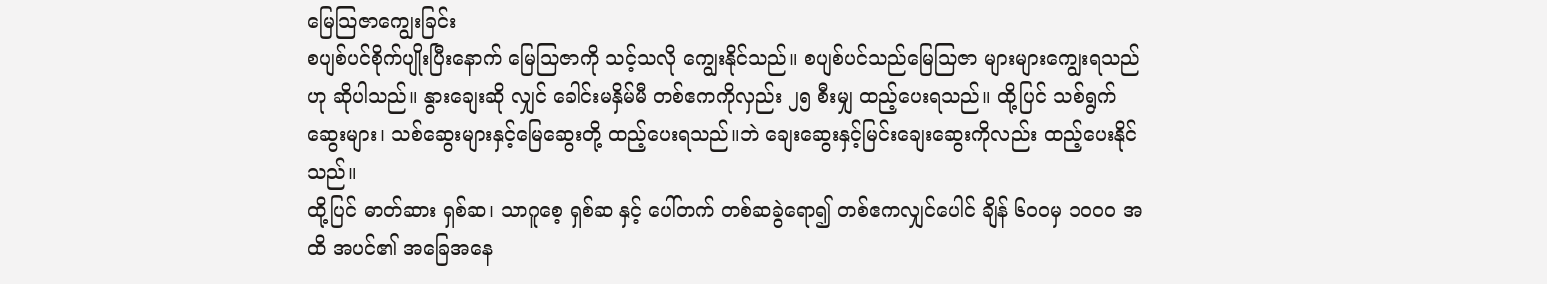မြေသြဇာကျွေးခြင်း
စပျစ်ပင်စိုက်ပျိုးပြီးနောက် မြေသြဇာကို သင့်သလို ကျွေးနိုင်သည်။ စပျစ်ပင်သည်မြေသြဇာ များများကျွေးရသည်ဟု ဆိုပါသည်။ နွားချေးဆို လျှင် ခေါင်းမနှိမ်မီ တစ်ဧကကိုလှည်း ၂၅ စီးမျှ ထည့်ပေးရသည်။ ထို့ပြင် သစ်ရွက်ဆွေးများ၊ သစ်ဆွေးများနှင့်မြေဆွေးတို့ ထည့်ပေးရသည်။ဘဲ ချေးဆွေးနှင့်မြင်းချေးဆွေးကိုလည်း ထည့်ပေးနိုင် သည်။
ထို့ပြင် ဓာတ်ဆား ရှစ်ဆ၊ သာဂူစေ့ ရှစ်ဆ နှင့် ပေါ်တက် တစ်ဆခွဲရော၍ တစ်ဧကလျှင်ပေါင် ချိန် ၆၀ဝမှ ၁၀ဝ၀ အထိ အပင်၏ အခြေအနေ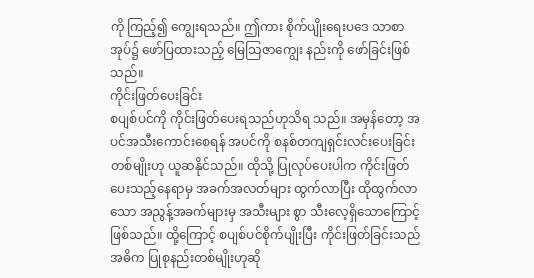ကို ကြည့်၍ ကျွေးရသည်။ ဤကား စိုက်ပျိုးရေးပဒေ သာစာအုပ်၌ ဖော်ပြထားသည့် မြေသြဇာကျွေး နည်းကို ဖော်ခြင်းဖြစ်သည်။
ကိုင်းဖြတ်ပေးခြင်း
စပျစ်ပင်ကို ကိုင်းဖြတ်ပေးရသည်ဟုသိရ သည်။ အမှန်တော့ အပင်အသီးကောင်းစေရန် အပင်ကို စနစ်တကျရှင်းလင်းပေးခြင်းတစ်မျိုးဟု ယူဆနိုင်သည်။ ထိုသို့ ပြုလုပ်ပေးပါက ကိုင်းဖြတ် ပေးသည့်နေရာမှ အခက်အလတ်များ ထွက်လာပြီး ထိုထွက်လာသော အညွန့်အခက်များမှ အသီးများ စွာ သီးလေ့ရှိသောကြောင့်ဖြစ်သည်။ ထို့ကြောင့် စပျစ်ပင်စိုက်ပျိုးပြီး ကိုင်းဖြတ်ခြင်းသည် အဓိက ပြုစုနည်းတစ်မျိုးဟုဆို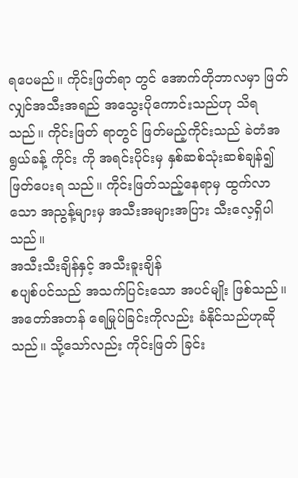ရပေမည်။ ကိုင်းဖြတ်ရာ တွင် အောက်တိုဘာလမှာ ဖြတ်လျှင်အသီးအရည် အသွေးပိုကောင်းသည်ဟု သိရသည်။ ကိုင်းဖြတ် ရာတွင် ဖြတ်မည့်ကိုင်းသည် ခဲတံအရွယ်ခန့် ကိုင်း ကို အရင်းပိုင်းမှ နှစ်ဆစ်သုံးဆစ်ချန်၍ ဖြတ်ပေးရ သည်။ ကိုင်းဖြတ်သည့်နေရာမှ ထွက်လာသော အညွန့်များမှ အသီးအများအပြား သီးလေ့ရှိပါ သည်။
အသီးသီးချိန်နှင့် အသီးခူးချိန်
စပျစ်ပင်သည် အသက်ပြင်းသော အပင်မျိုး ဖြစ်သည်။ အတော်အတန် ရေမြုပ်ခြင်းကိုလည်း ခံနိုင်သည်ဟုဆိုသည်။ သို့သော်လည်း ကိုင်းဖြတ် ခြင်း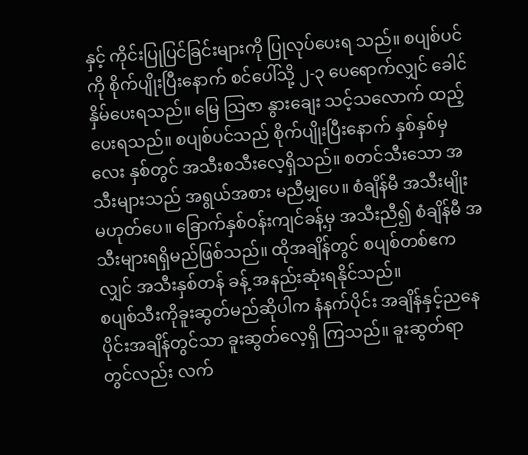နှင့် ကိုင်းပြုပြင်ခြင်းများကို ပြုလုပ်ပေးရ သည်။ စပျစ်ပင်ကို စိုက်ပျိုးပြီးနောက် စင်ပေါ်သို့ ၂-၃ ပေရောက်လျှင် ခေါင်နှိမ်ပေးရသည်။ မြေ သြဇာ နွားချေး သင့်သလောက် ထည့်ပေးရသည်။ စပျစ်ပင်သည် စိုက်ပျိုးပြီးနောက် နှစ်နှစ်မှ လေး နှစ်တွင် အသီးစသီးလေ့ရှိသည်။ စတင်သီးသော အသီးများသည် အရွယ်အစား မညီမျှပေ။ စံချိန်မီ အသီးမျိုး မဟုတ်ပေ။ ခြောက်နှစ်ဝန်းကျင်ခန့်မှ အသီးညီ၍ စံချိန်မီ အသီးများရရှိမည်ဖြစ်သည်။ ထိုအချိန်တွင် စပျစ်တစ်ဧကလျှင် အသီးနှစ်တန် ခန့် အနည်းဆုံးရနိုင်သည်။
စပျစ်သီးကိုခူးဆွတ်မည်ဆိုပါက နံနက်ပိုင်း အချိန်နှင့်ညနေပိုင်းအချိန်တွင်သာ ခူးဆွတ်လေ့ရှိ ကြသည်။ ခူးဆွတ်ရာတွင်လည်း လက်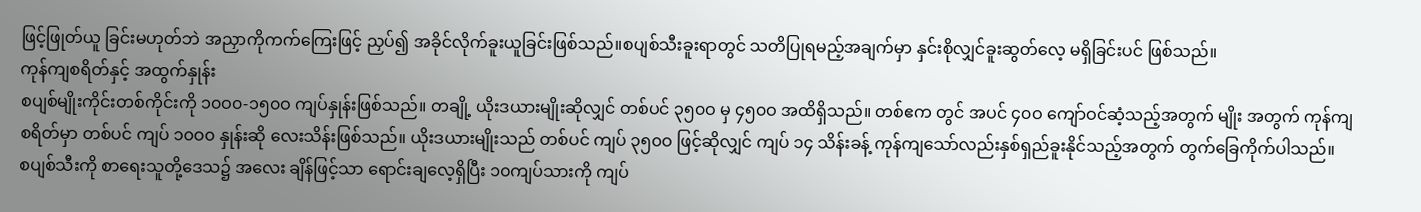ဖြင့်ဖြုတ်ယူ ခြင်းမဟုတ်ဘဲ အညှာကိုကက်ကြေးဖြင့် ညှပ်၍ အခိုင်လိုက်ခူးယူခြင်းဖြစ်သည်။စပျစ်သီးခူးရာတွင် သတိပြုရမည့်အချက်မှာ နှင်းစိုလျှင်ခူးဆွတ်လေ့ မရှိခြင်းပင် ဖြစ်သည်။
ကုန်ကျစရိတ်နှင့် အထွက်နှုန်း
စပျစ်မျိုးကိုင်းတစ်ကိုင်းကို ၁၀ဝ၀-၁၅၀ဝ ကျပ်နှုန်းဖြစ်သည်။ တချို့ ယိုးဒယားမျိုးဆိုလျှင် တစ်ပင် ၃၅၀ဝ မှ ၄၅၀ဝ အထိရှိသည်။ တစ်ဧက တွင် အပင် ၄၀ဝ ကျော်ဝင်ဆံ့သည့်အတွက် မျိုး အတွက် ကုန်ကျစရိတ်မှာ တစ်ပင် ကျပ် ၁၀ဝ၀ နှုန်းဆို လေးသိန်းဖြစ်သည်။ ယိုးဒယားမျိုးသည် တစ်ပင် ကျပ် ၃၅၀ဝ ဖြင့်ဆိုလျှင် ကျပ် ၁၄ သိန်းခန့် ကုန်ကျသော်လည်းနှစ်ရှည်ခူးနိုင်သည့်အတွက် တွက်ခြေကိုက်ပါသည်။
စပျစ်သီးကို စာရေးသူတို့ဒေသ၌ အလေး ချိန်ဖြင့်သာ ရောင်းချလေ့ရှိပြီး ၁၀ကျပ်သားကို ကျပ်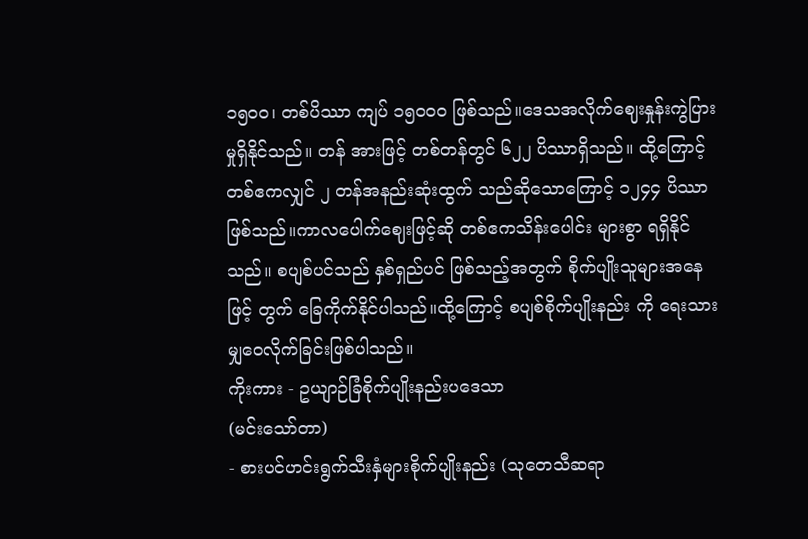၁၅၀ဝ၊ တစ်ပိဿာ ကျပ် ၁၅၀ဝ၀ ဖြစ်သည်။ဒေသအလိုက်ဈေးနှုန်းကွဲပြားမှုရှိနိုင်သည်။ တန် အားဖြင့် တစ်တန်တွင် ၆၂၂ ပိဿာရှိသည်။ ထို့ကြောင့် တစ်ဧကလျှင် ၂ တန်အနည်းဆုံးထွက် သည်ဆိုသောကြောင့် ၁၂၄၄ ပိဿာဖြစ်သည်။ကာလပေါက်ဈေးဖြင့်ဆို တစ်ဧကသိန်းပေါင်း များစွာ ရရှိနိုင်သည်။ စပျစ်ပင်သည် နှစ်ရှည်ပင် ဖြစ်သည့်အတွက် စိုက်ပျိုးသူများအနေဖြင့် တွက် ခြေကိုက်နိုင်ပါသည်။ထို့ကြောင့် စပျစ်စိုက်ပျိုးနည်း ကို ရေးသားမျှဝေလိုက်ခြင်းဖြစ်ပါသည်။
ကိုးကား - ဥယျာဉ်ခြံစိုက်ပျိုးနည်းပဒေသာ
(မင်းသော်တာ)
- စားပင်ဟင်းရွက်သီးနှံများစိုက်ပျိုးနည်း (သုတေသီဆရာ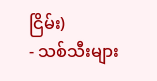ငြိမ်း)
- သစ်သီးများ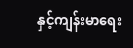နှင့်ကျန်းမာရေး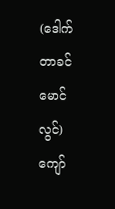(ဒေါက်တာခင်မောင်လွင်)
ကျော်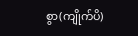စွာ(ကျိုက်ပိ)